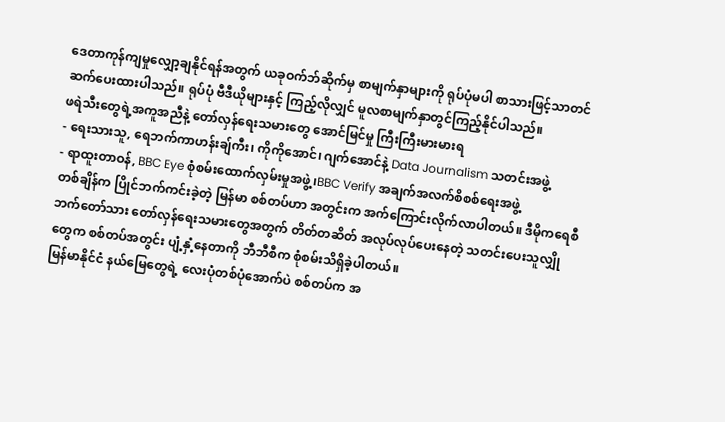ဒေတာကုန်ကျမှုလျှော့ချနိုင်ရန်အတွက် ယခုဝက်ဘ်ဆိုက်မှ စာမျက်နှာများကို ရုပ်ပုံမပါ စာသားဖြင့်သာတင်ဆက်ပေးထားပါသည်။ ရုပ်ပုံ ဗီဒီယိုများနှင့် ကြည့်လိုလျှင် မူလစာမျက်နှာတွင်ကြည့်နိုင်ပါသည်။
ဖရဲသီးတွေရဲ့အကူအညီနဲ့ တော်လှန်ရေးသမားတွေ အောင်မြင်မှု ကြီးကြီးမားမားရ
- ရေးသားသူ, ရေဘက်ကာဟန်းချ်ကီး၊ ကိုကိုအောင်၊ ဂျက်အောင်နဲ့ Data Journalism သတင်းအဖွဲ့
- ရာထူးတာဝန်, BBC Eye စုံစမ်းထောက်လှမ်းမှုအဖွဲ့၊BBC Verify အချက်အလက်စိစစ်ရေးအဖွဲ့
တစ်ချိန်က ပြိုင်ဘက်ကင်းခဲ့တဲ့ မြန်မာ စစ်တပ်ဟာ အတွင်းက အက်ကြောင်းလိုက်လာပါတယ်။ ဒီမိုကရေစီ ဘက်တော်သား တော်လှန်ရေးသမားတွေအတွက် တိတ်တဆိတ် အလုပ်လုပ်ပေးနေတဲ့ သတင်းပေးသူလျှိုတွေက စစ်တပ်အတွင်း ပျံ့နှံ့နေတာကို ဘီဘီစီက စုံစမ်းသိရှိခဲ့ပါတယ်။
မြန်မာနိုင်ငံ နယ်မြေတွေရဲ့ လေးပုံတစ်ပုံအောက်ပဲ စစ်တပ်က အ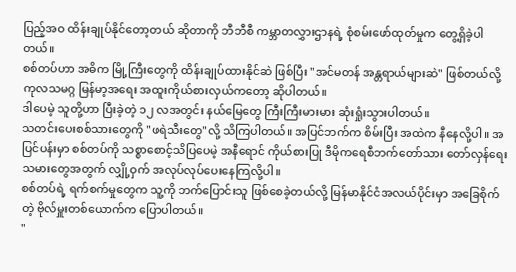ပြည့်အဝ ထိန်းချုပ်နိုင်တော့တယ် ဆိုတာကို ဘီဘီစီ ကမ္ဘာတလွှားဌာနရဲ့ စုံစမ်းဖော်ထုတ်မှုက တွေ့ရှိခဲ့ပါတယ်။
စစ်တပ်ဟာ အဓိက မြို့ကြီးတွေကို ထိန်းချုပ်ထားနိုင်ဆဲ ဖြစ်ပြီး "အင်မတန် အန္တရာယ်များဆဲ" ဖြစ်တယ်လို့ ကုလသမဂ္ဂ မြန်မာ့အရေး အထူးကိုယ်စားလှယ်ကတော့ ဆိုပါတယ်။
ဒါပေမဲ့ သူတို့ဟာ ပြီးခဲ့တဲ့ ၁၂ လအတွင်း နယ်မြေတွေ ကြီးကြီးမားမား ဆုံးရှုံးသွားပါတယ်။
သတင်းပေးစစ်သားတွေကို "ဖရဲသီးတွေ"လို့ သိကြပါတယ်။ အပြင်ဘက်က စိမ်းပြီး အထဲက နီနေလို့ပါ။ အပြင်ပန်းမှာ စစ်တပ်ကို သစ္စာစောင့်သိပြပေမဲ့ အနီရောင် ကိုယ်စားပြု ဒီမိုကရေစီဘက်တော်သား တော်လှန်ရေးသမားတွေအတွက် လျှို့ဝှက် အလုပ်လုပ်ပေးနေကြလို့ပါ။
စစ်တပ်ရဲ့ ရက်စက်မှုတွေက သူ့ကို ဘက်ပြောင်းသူ ဖြစ်စေခဲ့တယ်လို့ မြန်မာနိုင်ငံအလယ်ပိုင်းမှာ အခြေစိုက်တဲ့ ဗိုလ်မှူးတစ်ယောက်က ပြောပါတယ်။
"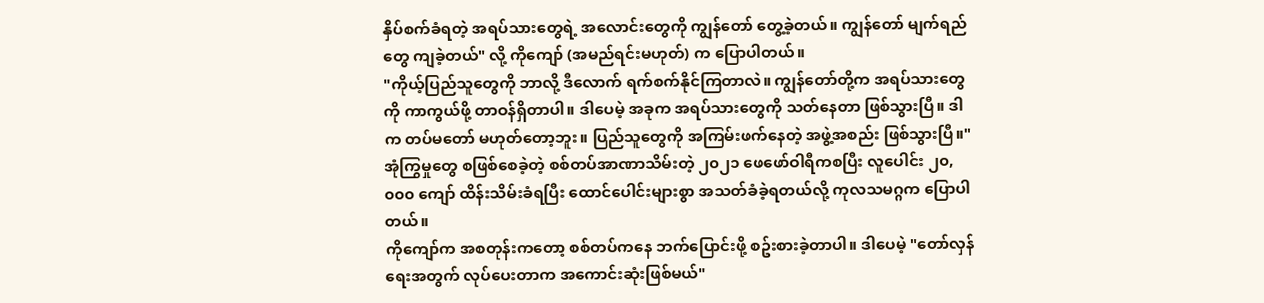နှိပ်စက်ခံရတဲ့ အရပ်သားတွေရဲ့ အလောင်းတွေကို ကျွန်တော် တွေ့ခဲ့တယ်။ ကျွန်တော် မျက်ရည်တွေ ကျခဲ့တယ်" လို့ ကိုကျော် (အမည်ရင်းမဟုတ်) က ပြောပါတယ်။
"ကိုယ့်ပြည်သူတွေကို ဘာလို့ ဒီလောက် ရက်စက်နိုင်ကြတာလဲ။ ကျွန်တော်တို့က အရပ်သားတွေကို ကာကွယ်ဖို့ တာဝန်ရှိတာပါ။ ဒါပေမဲ့ အခုက အရပ်သားတွေကို သတ်နေတာ ဖြစ်သွားပြီ။ ဒါက တပ်မတော် မဟုတ်တော့ဘူး။ ပြည်သူတွေကို အကြမ်းဖက်နေတဲ့ အဖွဲ့အစည်း ဖြစ်သွားပြီ။"
အုံကြွမှုတွေ စဖြစ်စေခဲ့တဲ့ စစ်တပ်အာဏာသိမ်းတဲ့ ၂၀၂၁ ဖေဖော်ဝါရီကစပြီး လူပေါင်း ၂၀,၀၀၀ ကျော် ထိန်းသိမ်းခံရပြီး ထောင်ပေါင်းများစွာ အသတ်ခံခဲ့ရတယ်လို့ ကုလသမဂ္ဂက ပြောပါတယ်။
ကိုကျော်က အစတုန်းကတော့ စစ်တပ်ကနေ ဘက်ပြောင်းဖို့ စဥ်းစားခဲ့တာပါ။ ဒါပေမဲ့ "တော်လှန်ရေးအတွက် လုပ်ပေးတာက အကောင်းဆုံးဖြစ်မယ်"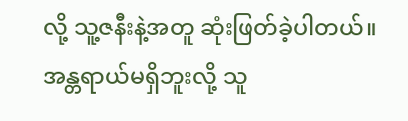လို့ သူ့ဇနီးနဲ့အတူ ဆုံးဖြတ်ခဲ့ပါတယ်။
အန္တရာယ်မရှိဘူးလို့ သူ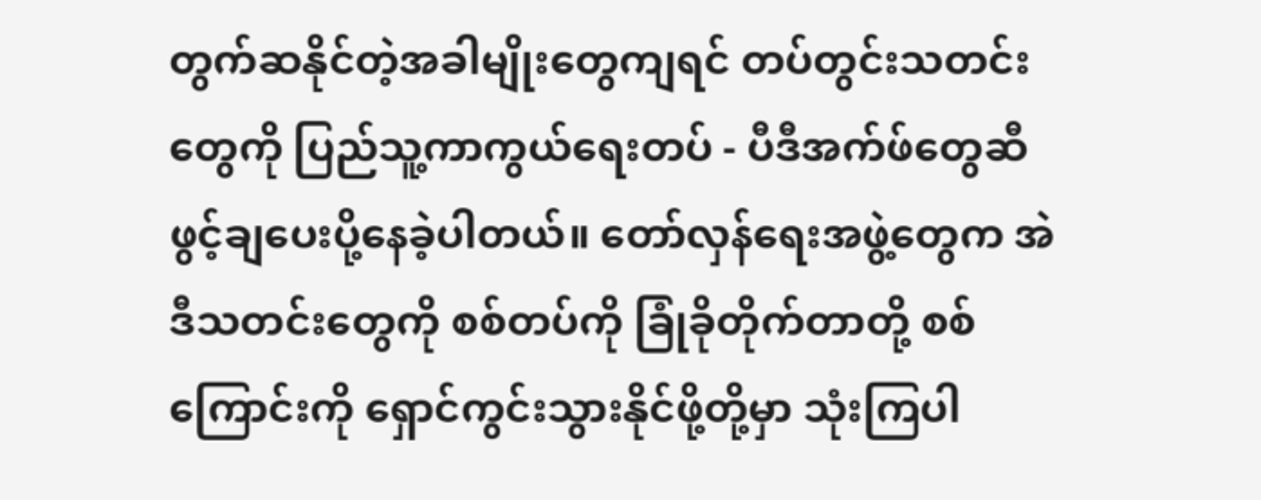တွက်ဆနိုင်တဲ့အခါမျိုးတွေကျရင် တပ်တွင်းသတင်းတွေကို ပြည်သူ့ကာကွယ်ရေးတပ် - ပီဒီအက်ဖ်တွေဆီ ဖွင့်ချပေးပို့နေခဲ့ပါတယ်။ တော်လှန်ရေးအဖွဲ့တွေက အဲဒီသတင်းတွေကို စစ်တပ်ကို ခြုံခိုတိုက်တာတို့ စစ်ကြောင်းကို ရှောင်ကွင်းသွားနိုင်ဖို့တို့မှာ သုံးကြပါ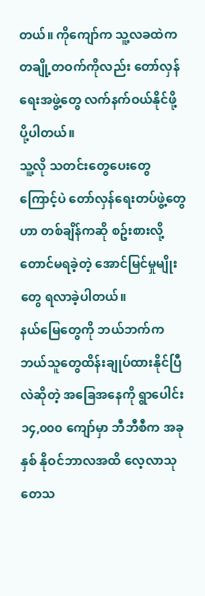တယ်။ ကိုကျော်က သူ့လခထဲက တချို့တဝက်ကိုလည်း တော်လှန်ရေးအဖွဲ့တွေ လက်နက်ဝယ်နိုင်ဖို့ ပို့ပါတယ်။
သူ့လို သတင်းတွေပေးတွေကြောင့်ပဲ တော်လှန်ရေးတပ်ဖွဲ့တွေဟာ တစ်ချိန်ကဆို စဥ်းစားလို့တောင်မရခဲ့တဲ့ အောင်မြင်မှုမျိုးတွေ ရလာခဲ့ပါတယ်။
နယ်မြေတွေကို ဘယ်ဘက်က ဘယ်သူတွေထိန်းချုပ်ထားနိုင်ပြီလဲဆိုတဲ့ အခြေအနေကို ရွာပေါင်း ၁၄,၀၀၀ ကျော်မှာ ဘီဘီစီက အခုနှစ် နိုဝင်ဘာလအထိ လေ့လာသုတေသ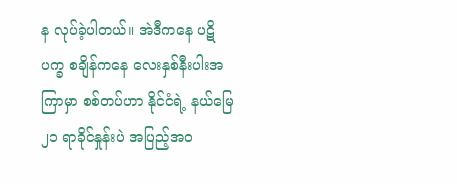န လုပ်ခဲ့ပါတယ်။ အဲဒီကနေ ပဋိပက္ခ စချိန်ကနေ လေးနှစ်နီးပါးအကြာမှာ စစ်တပ်ဟာ နိုင်ငံရဲ့ နယ်မြေ ၂၁ ရာခိုင်နှုန်းပဲ အပြည့်အဝ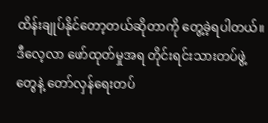ထိန်းချုပ်နိုင်တော့တယ်ဆိုတာကို တွေ့ခဲ့ရပါတယ်။
ဒီလေ့လာ ဖော်ထုတ်မှုအရ တိုင်းရင်းသားတပ်ဖွဲ့တွေနဲ့ တော်လှန်ရေးတပ်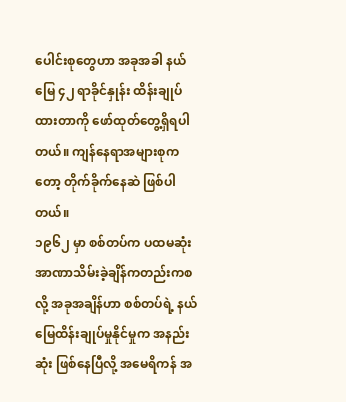ပေါင်းစုတွေဟာ အခုအခါ နယ်မြေ ၄၂ ရာခိုင်နှုန်း ထိန်းချုပ်ထားတာကို ဖော်ထုတ်တွေ့ရှိရပါတယ်။ ကျန်နေရာအများစုကတော့ တိုက်ခိုက်နေဆဲ ဖြစ်ပါတယ်။
၁၉၆၂ မှာ စစ်တပ်က ပထမဆုံး အာဏာသိမ်းခဲ့ချိန်ကတည်းကစလို့ အခုအချိန်ဟာ စစ်တပ်ရဲ့ နယ်မြေထိန်းချုပ်မှုနိုင်မှုက အနည်းဆုံး ဖြစ်နေပြီလို့ အမေရိကန် အ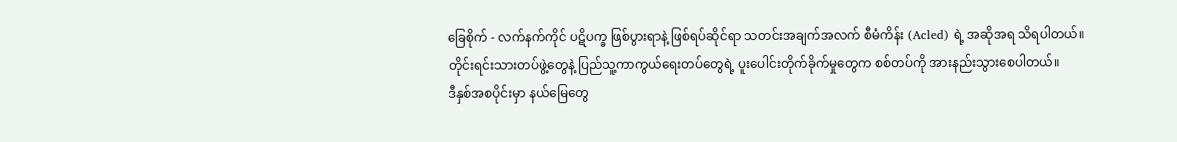ခြေစိုက် - လက်နက်ကိုင် ပဋိပက္ခ ဖြစ်ပွားရာနဲ့ ဖြစ်ရပ်ဆိုင်ရာ သတင်းအချက်အလက် စီမံကိန်း (Acled) ရဲ့ အဆိုအရ သိရပါတယ်။
တိုင်းရင်းသားတပ်ဖွဲ့တွေနဲ့ ပြည်သူ့ကာကွယ်ရေးတပ်တွေရဲ့ ပူးပေါင်းတိုက်ခိုက်မှုတွေက စစ်တပ်ကို အားနည်းသွားစေပါတယ်။
ဒီနှစ်အစပိုင်းမှာ နယ်မြေတွေ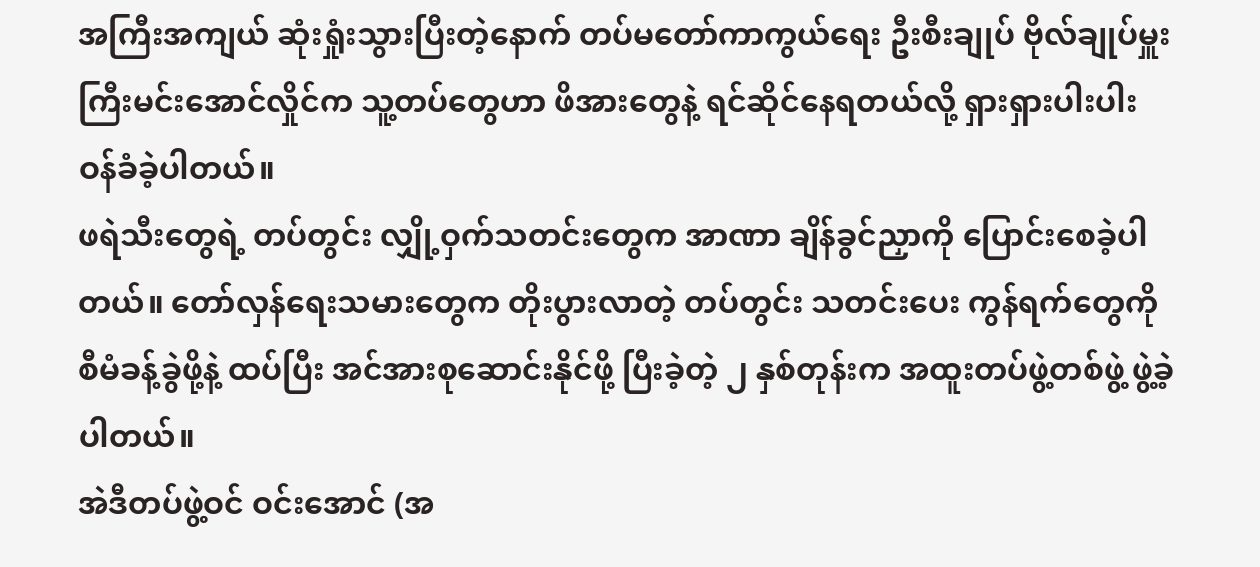အကြီးအကျယ် ဆုံးရှုံးသွားပြီးတဲ့နောက် တပ်မတော်ကာကွယ်ရေး ဦးစီးချုပ် ဗိုလ်ချုပ်မှူးကြီးမင်းအောင်လှိုင်က သူ့တပ်တွေဟာ ဖိအားတွေနဲ့ ရင်ဆိုင်နေရတယ်လို့ ရှားရှားပါးပါး ဝန်ခံခဲ့ပါတယ်။
ဖရဲသီးတွေရဲ့ တပ်တွင်း လျှို့ဝှက်သတင်းတွေက အာဏာ ချိန်ခွင်ညှာကို ပြောင်းစေခဲ့ပါတယ်။ တော်လှန်ရေးသမားတွေက တိုးပွားလာတဲ့ တပ်တွင်း သတင်းပေး ကွန်ရက်တွေကို စီမံခန့်ခွဲဖို့နဲ့ ထပ်ပြီး အင်အားစုဆောင်းနိုင်ဖို့ ပြီးခဲ့တဲ့ ၂ နှစ်တုန်းက အထူးတပ်ဖွဲ့တစ်ဖွဲ့ ဖွဲ့ခဲ့ပါတယ်။
အဲဒီတပ်ဖွဲ့ဝင် ဝင်းအောင် (အ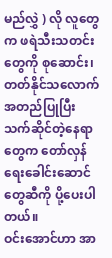မည်လွှဲ ) လို လူတွေက ဖရဲသီးသတင်းတွေကို စုဆောင်း၊ တတ်နိုင်သလောက် အတည်ပြုပြီး သက်ဆိုင်တဲ့နေရာတွေက တော်လှန်ရေးခေါင်းဆောင်တွေဆီကို ပို့ပေးပါတယ်။
ဝင်းအောင်ဟာ အာ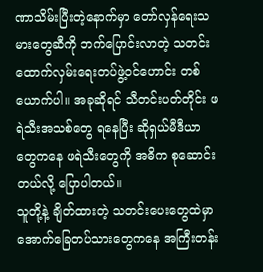ဏာသိမ်းပြီးတဲ့နောက်မှာ တော်လှန်ရေးသမားတွေဆီကို ဘက်ပြောင်းလာတဲ့ သတင်းထောက်လှမ်းရေးတပ်ဖွဲ့ဝင်ဟောင်း တစ်ယောက်ပါ။ အခုဆိုရင် သီတင်းပတ်တိုင်း ဖရဲသီးအသစ်တွေ ရနေပြီး ဆိုရှယ်မီဒီယာတွေကနေ ဖရဲသီးတွေကို အဓိက စုဆောင်းတယ်လို့ ပြောပါတယ်။
သူတို့နဲ့ ချိတ်ထားတဲ့ သတင်းပေးတွေထဲမှာ အောက်ခြေတပ်သားတွေကနေ အကြီးတန်း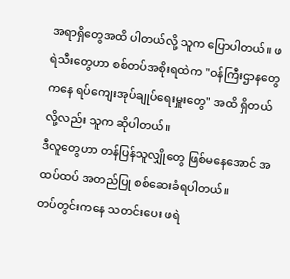အရာရှိတွေအထိ ပါတယ်လို့ သူက ပြောပါတယ်။ ဖရဲသီးတွေဟာ စစ်တပ်အစိုးရထဲက "ဝန်ကြီးဌာနတွေကနေ ရပ်ကျေးအုပ်ချုပ်ရေးမှူးတွေ" အထိ ရှိတယ်လို့လည်း သူက ဆိုပါတယ်။
ဒီလူတွေဟာ တန်ပြန်သူလျှိုတွေ ဖြစ်မနေအောင် အထပ်ထပ် အတည်ပြု စစ်ဆေးခံရပါတယ်။
တပ်တွင်းကနေ သတင်းပေး ဖရဲ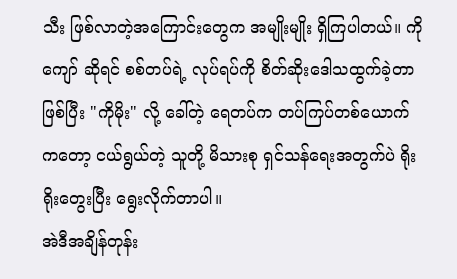သီး ဖြစ်လာတဲ့အကြောင်းတွေက အမျိုးမျိုး ရှိကြပါတယ်။ ကိုကျော် ဆိုရင် စစ်တပ်ရဲ့ လုပ်ရပ်ကို စိတ်ဆိုးဒေါသထွက်ခဲ့တာ ဖြစ်ပြီး "ကိုမိုး" လို့ ခေါ်တဲ့ ရေတပ်က တပ်ကြပ်တစ်ယောက်ကတော့ ငယ်ရွယ်တဲ့ သူတို့ မိသားစု ရှင်သန်ရေးအတွက်ပဲ ရိုးရိုးတွေးပြီး ရွေးလိုက်တာပါ။
အဲဒီအချိန်တုန်း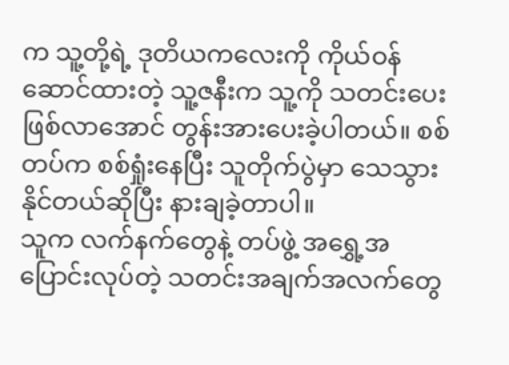က သူ့တို့ရဲ့ ဒုတိယကလေးကို ကိုယ်ဝန်ဆောင်ထားတဲ့ သူ့ဇနီးက သူ့ကို သတင်းပေး ဖြစ်လာအောင် တွန်းအားပေးခဲ့ပါတယ်။ စစ်တပ်က စစ်ရှုံးနေပြီး သူတိုက်ပွဲမှာ သေသွားနိုင်တယ်ဆိုပြီး နားချခဲ့တာပါ။
သူက လက်နက်တွေနဲ့ တပ်ဖွဲ့ အရွှေ့အပြောင်းလုပ်တဲ့ သတင်းအချက်အလက်တွေ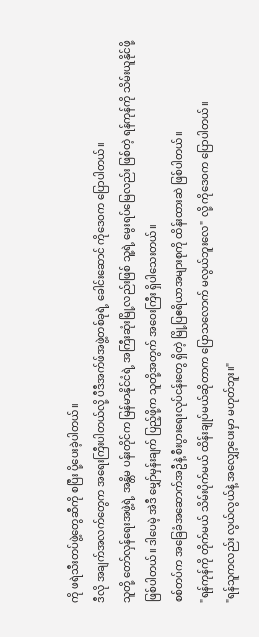ကို ဖရဲသီးတပ်ဖွဲ့တွေဆီကို စပြီး ပို့ပေးခဲ့ပါတယ်။
ဒီလို အချက်အလက်တွေက အရေးကြီးပါတယ်လို့ ပီဒီအက်ဖ်အဖွဲ့တစ်ခုရဲ့ ခေါင်းဆောင် ကိုဒေဝက ပြောပါတယ်။
သူတို့ တော်လှန်ရေးအဖွဲ့ရဲ့ အန္တိမ ပန်းတိုင်က မြန်မာနိုင်ငံရဲ့ အကြီးဆုံးမြို့လည်းဖြစ် သူ့ရဲ့ မွေးရပ်မြေလည်း ဖြစ်တဲ့ ရန်ကုန်ကို သိမ်းယူနိုင်ဖို့ ဖြစ်ပါတယ်။ ဒါပေမဲ့ အဲဒီ မျှော်မှန်းချက် ပြည့်ဖို့က သူတို့အတွက် အဝေးကြီး ရှိပါသေးတယ်။
စစ်တပ်က အခြေခံအဆောက်အဦနဲ့ စီးပွားရေးလုပ်ငန်းတွေ ရှိတဲ့ မြို့ပြဧရိယာအများစုကို ထိန်းထားဆဲ ဖြစ်ပါတယ်။
"ရန်ကုန်ကို တိုက်မယ် သိမ်းပိုက်မယ် ထိန်းချုပ်မယ်ဆိုတာက ပြောသလောက် မလွယ်ဘူးလေ" လို့ ကိုဒေဝက ပြောပါတယ်။
"ရန်သူကလည်း လွယ်လွယ်နဲ့ အလျှော့ပေးမှာ မဟုတ်ဘူး။"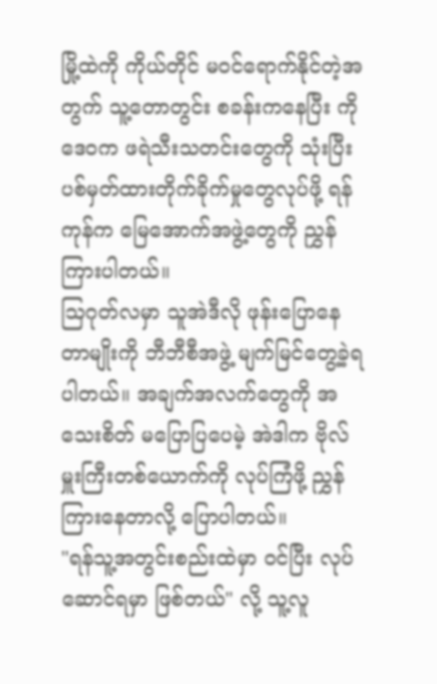မြို့ထဲကို ကိုယ်တိုင် မဝင်ရောက်နိုင်တဲ့အတွက် သူ့တောတွင်း စခန်းကနေပြီး ကိုဒေဝက ဖရဲသီးသတင်းတွေကို သုံးပြီး ပစ်မှတ်ထားတိုက်ခိုက်မှုတွေလုပ်ဖို့ ရန်ကုန်က မြေအောက်အဖွဲ့တွေကို ညွှန်ကြားပါတယ်။
သြဂုတ်လမှာ သူအဲဒီလို ဖုန်းပြောနေတာမျိုးကို ဘီဘီစီအဖွဲ့ မျက်မြင်တွေ့ခဲ့ရပါတယ်။ အချက်အလက်တွေကို အသေးစိတ် မပြောပြပေမဲ့ အဲဒါက ဗိုလ်မှူးကြီးတစ်ယောက်ကို လုပ်ကြံဖို့ ညွှန်ကြားနေတာလို့ ပြောပါတယ်။
"ရန်သူ့အတွင်းစည်းထဲမှာ ဝင်ပြီး လုပ်ဆောင်ရမှာ ဖြစ်တယ်" လို့ သူ့လူ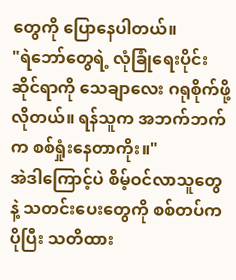တွေကို ပြောနေပါတယ်။
"ရဲဘော်တွေရဲ့ လုံခြုံရေးပိုင်းဆိုင်ရာကို သေချာလေး ဂရုစိုက်ဖို့လိုတယ်။ ရန်သူက အဘက်ဘက်က စစ်ရှုံးနေတာကိုး။"
အဲဒါကြောင့်ပဲ စိမ့်ဝင်လာသူတွေနဲ့ သတင်းပေးတွေကို စစ်တပ်က ပိုပြီး သတိထား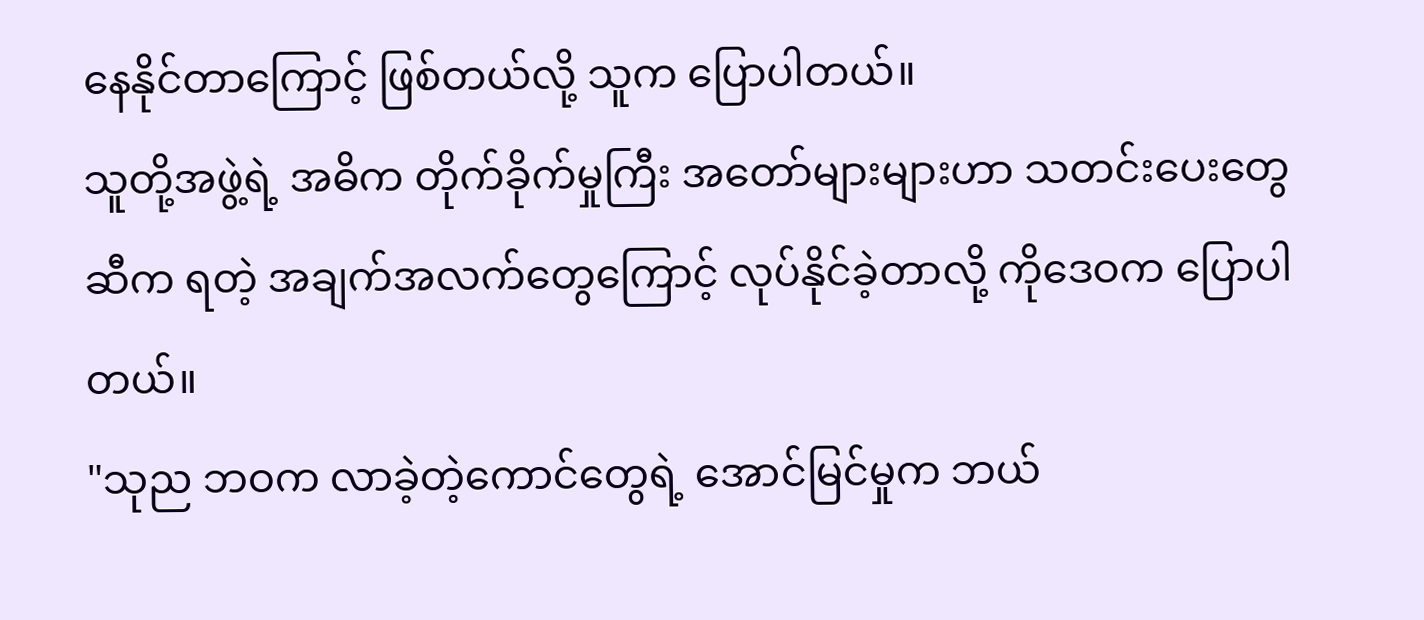နေနိုင်တာကြောင့် ဖြစ်တယ်လို့ သူက ပြောပါတယ်။
သူတို့အဖွဲ့ရဲ့ အဓိက တိုက်ခိုက်မှုကြီး အတော်များများဟာ သတင်းပေးတွေဆီက ရတဲ့ အချက်အလက်တွေကြောင့် လုပ်နိုင်ခဲ့တာလို့ ကိုဒေဝက ပြောပါတယ်။
"သုည ဘဝက လာခဲ့တဲ့ကောင်တွေရဲ့ အောင်မြင်မှုက ဘယ်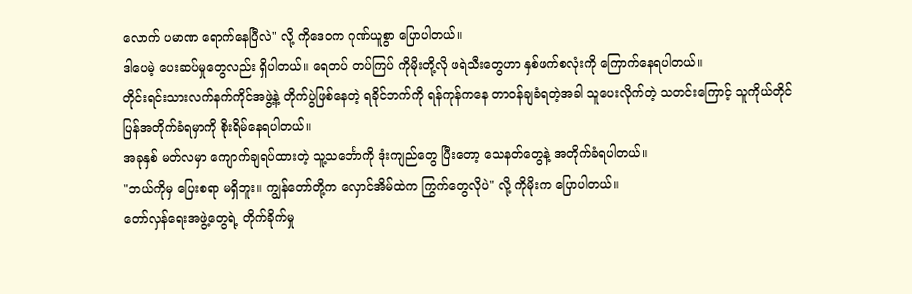လောက် ပမာဏ ရောက်နေပြီလဲ" လို့ ကိုဒေဝက ဂုဏ်ယူစွာ ပြောပါတယ်။
ဒါပေမဲ့ ပေးဆပ်မှုတွေလည်း ရှိပါတယ်။ ရေတပ် တပ်ကြပ် ကိုမိုးတို့လို ဖရဲသီးတွေဟာ နှစ်ဖက်စလုံးကို ကြောက်နေရပါတယ်။
တိုင်းရင်းသားလက်နက်ကိုင်အဖွဲ့နဲ့ တိုက်ပွဲဖြစ်နေတဲ့ ရခိုင်ဘက်ကို ရန်ကုန်ကနေ တာဝန်ချခံရတဲ့အခါ သူပေးလိုက်တဲ့ သတင်းကြောင့် သူကိုယ်တိုင် ပြန်အတိုက်ခံရမှာကို စိုးရိမ်နေရပါတယ်။
အခုနှစ် မတ်လမှာ ကျောက်ချရပ်ထားတဲ့ သူ့သင်္ဘောကို ဒုံးကျည်တွေ ပြီးတော့ သေနတ်တွေနဲ့ အတိုက်ခံရပါတယ်။
"ဘယ်ကိုမှ ပြေးစရာ မရှိဘူး။ ကျွန်တော်တို့က လှောင်အိမ်ထဲက ကြွက်တွေလိုပဲ" လို့ ကိုမိုးက ပြောပါတယ်။
တော်လှန်ရေးအဖွဲ့တွေရဲ့ တိုက်ခိုက်မှု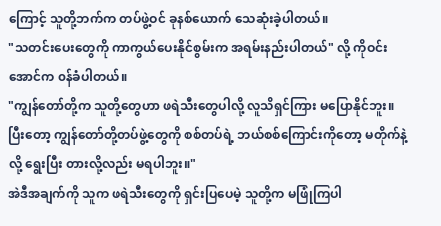ကြောင့် သူတို့ဘက်က တပ်ဖွဲ့ဝင် ခုနစ်ယောက် သေဆုံးခဲ့ပါတယ်။
"သတင်းပေးတွေကို ကာကွယ်ပေးနိုင်စွမ်းက အရမ်းနည်းပါတယ်" လို့ ကိုဝင်းအောင်က ၀န်ခံပါတယ်။
"ကျွန်တော်တို့က သူတို့တွေဟာ ဖရဲသီးတွေပါလို့ လူသိရှင်ကြား မပြောနိုင်ဘူး။ ပြီးတော့ ကျွန်တော်တို့တပ်ဖွဲ့တွေကို စစ်တပ်ရဲ့ ဘယ်စစ်ကြောင်းကိုတော့ မတိုက်နဲ့လို့ ရွေးပြီး တားလို့လည်း မရပါဘူး။"
အဲဒီအချက်ကို သူက ဖရဲသီးတွေကို ရှင်းပြပေမဲ့ သူတို့က မဖြုံကြပါ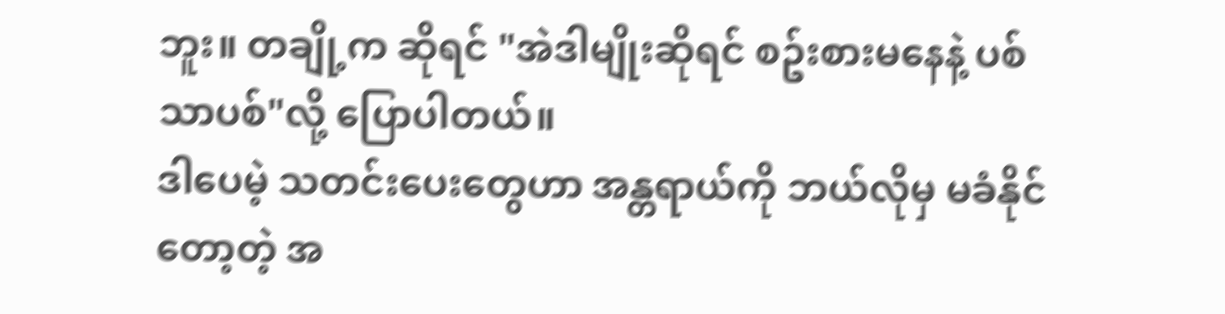ဘူး။ တချို့က ဆိုရင် "အဲဒါမျိုးဆိုရင် စဥ်းစားမနေနဲ့ ပစ်သာပစ်"လို့ ပြောပါတယ်။
ဒါပေမဲ့ သတင်းပေးတွေဟာ အန္တရာယ်ကို ဘယ်လိုမှ မခံနိုင်တော့တဲ့ အ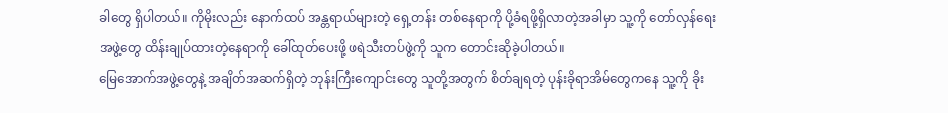ခါတွေ ရှိပါတယ်။ ကိုမိုးလည်း နောက်ထပ် အန္တရာယ်များတဲ့ ရှေ့တန်း တစ်နေရာကို ပို့ခံရဖို့ရှိလာတဲ့အခါမှာ သူ့ကို တော်လှန်ရေးအဖွဲ့တွေ ထိန်းချုပ်ထားတဲ့နေရာကို ခေါ်ထုတ်ပေးဖို့ ဖရဲသီးတပ်ဖွဲ့ကို သူက တောင်းဆိုခဲ့ပါတယ်။
မြေအောက်အဖွဲ့တွေနဲ့ အချိတ်အဆက်ရှိတဲ့ ဘုန်းကြီးကျောင်းတွေ သူတို့အတွက် စိတ်ချရတဲ့ ပုန်းခိုရာအိမ်တွေကနေ သူ့ကို ခိုး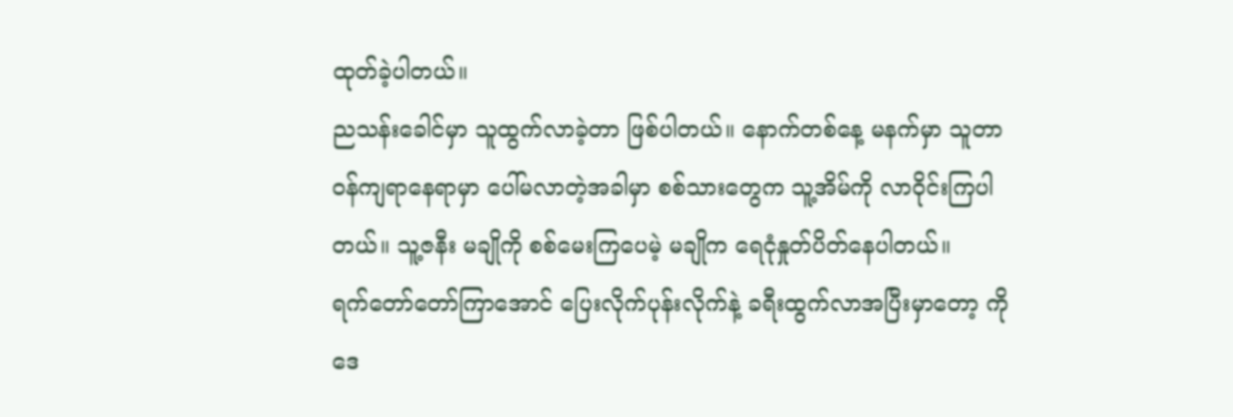ထုတ်ခဲ့ပါတယ်။
ညသန်းခေါင်မှာ သူထွက်လာခဲ့တာ ဖြစ်ပါတယ်။ နောက်တစ်နေ့ မနက်မှာ သူတာဝန်ကျရာနေရာမှာ ပေါ်မလာတဲ့အခါမှာ စစ်သားတွေက သူ့အိမ်ကို လာဝိုင်းကြပါတယ်။ သူ့ဇနီး မချိုကို စစ်မေးကြပေမဲ့ မချိုက ရေငုံနှုတ်ပိတ်နေပါတယ်။
ရက်တော်တော်ကြာအောင် ပြေးလိုက်ပုန်းလိုက်နဲ့ ခရီးထွက်လာအပြီးမှာတော့ ကိုဒေ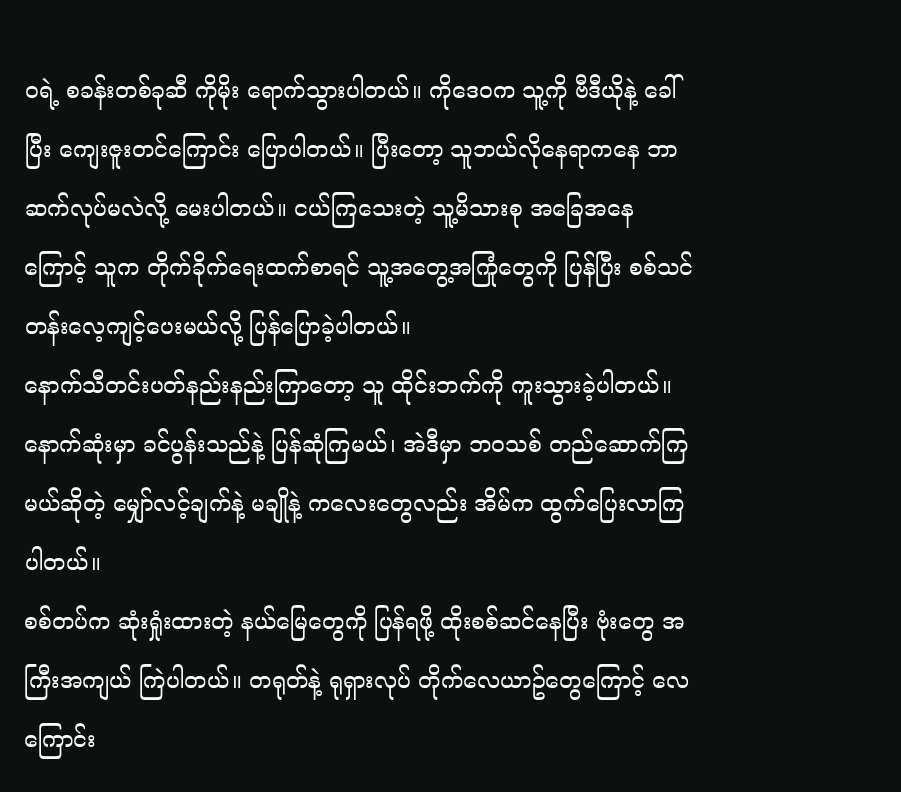ဝရဲ့ စခန်းတစ်ခုဆီ ကိုမိုး ရောက်သွားပါတယ်။ ကိုဒေဝက သူ့ကို ဗီဒီယိုနဲ့ ခေါ်ပြီး ကျေးဇူးတင်ကြောင်း ပြောပါတယ်။ ပြီးတော့ သူဘယ်လိုနေရာကနေ ဘာဆက်လုပ်မလဲလို့ မေးပါတယ်။ ငယ်ကြသေးတဲ့ သူ့မိသားစု အခြေအနေကြောင့် သူက တိုက်ခိုက်ရေးထက်စာရင် သူ့အတွေ့အကြုံတွေကို ပြန်ပြီး စစ်သင်တန်းလေ့ကျင့်ပေးမယ်လို့ ပြန်ပြောခဲ့ပါတယ်။
နောက်သီတင်းပတ်နည်းနည်းကြာတော့ သူ ထိုင်းဘက်ကို ကူးသွားခဲ့ပါတယ်။ နောက်ဆုံးမှာ ခင်ပွန်းသည်နဲ့ ပြန်ဆုံကြမယ်၊ အဲဒီမှာ ဘဝသစ် တည်ဆောက်ကြမယ်ဆိုတဲ့ မျှော်လင့်ချက်နဲ့ မချိုနဲ့ ကလေးတွေလည်း အိမ်က ထွက်ပြေးလာကြပါတယ်။
စစ်တပ်က ဆုံးရှုံးထားတဲ့ နယ်မြေတွေကို ပြန်ရဖို့ ထိုးစစ်ဆင်နေပြီး ဗုံးတွေ အကြီးအကျယ် ကြဲပါတယ်။ တရုတ်နဲ့ ရုရှားလုပ် တိုက်လေယာဥ်တွေကြောင့် လေကြောင်း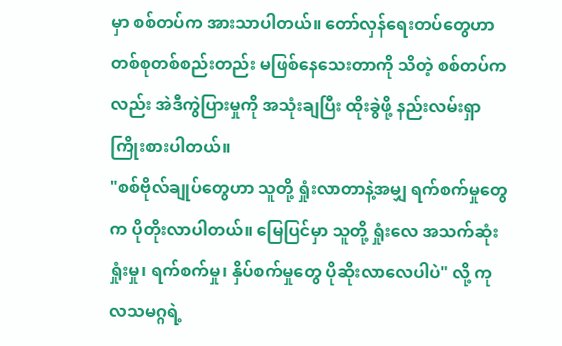မှာ စစ်တပ်က အားသာပါတယ်။ တော်လှန်ရေးတပ်တွေဟာ တစ်စုတစ်စည်းတည်း မဖြစ်နေသေးတာကို သိတဲ့ စစ်တပ်ကလည်း အဲဒီကွဲပြားမှုကို အသုံးချပြီး ထိုးခွဲဖို့ နည်းလမ်းရှာ ကြိုးစားပါတယ်။
"စစ်ဗိုလ်ချုပ်တွေဟာ သူတို့ ရှုံးလာတာနဲ့အမျှ ရက်စက်မှုတွေက ပိုတိုးလာပါတယ်။ မြေပြင်မှာ သူတို့ ရှုံးလေ အသက်ဆုံးရှုံးမှု၊ ရက်စက်မှု၊ နှိပ်စက်မှုတွေ ပိုဆိုးလာလေပါပဲ" လို့ ကုလသမဂ္ဂရဲ့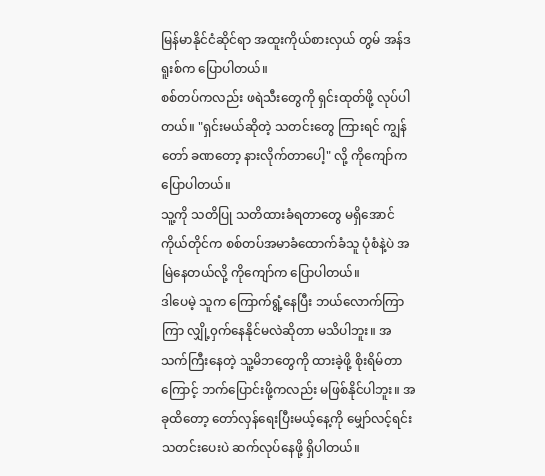မြန်မာနိုင်ငံဆိုင်ရာ အထူးကိုယ်စားလှယ် တွမ် အန်ဒရူးစ်က ပြောပါတယ်။
စစ်တပ်ကလည်း ဖရဲသီးတွေကို ရှင်းထုတ်ဖို့ လုပ်ပါတယ်။ "ရှင်းမယ်ဆိုတဲ့ သတင်းတွေ ကြားရင် ကျွန်တော် ခဏတော့ နားလိုက်တာပေါ့" လို့ ကိုကျော်က ပြောပါတယ်။
သူ့ကို သတိပြု သတိထားခံရတာတွေ မရှိအောင် ကိုယ်တိုင်က စစ်တပ်အမာခံထောက်ခံသူ ပုံစံနဲ့ပဲ အမြဲနေတယ်လို့ ကိုကျော်က ပြောပါတယ်။
ဒါပေမဲ့ သူက ကြောက်ရွံ့နေပြီး ဘယ်လောက်ကြာကြာ လျှို့၀ှက်နေနိုင်မလဲဆိုတာ မသိပါဘူး။ အသက်ကြီးနေတဲ့ သူ့မိဘတွေကို ထားခဲ့ဖို့ စိုးရိမ်တာကြောင့် ဘက်ပြောင်းဖို့ကလည်း မဖြစ်နိုင်ပါဘူး။ အခုထိတော့ တော်လှန်ရေးပြီးမယ့်နေ့ကို မျှော်လင့်ရင်း သတင်းပေးပဲ ဆက်လုပ်နေဖို့ ရှိပါတယ်။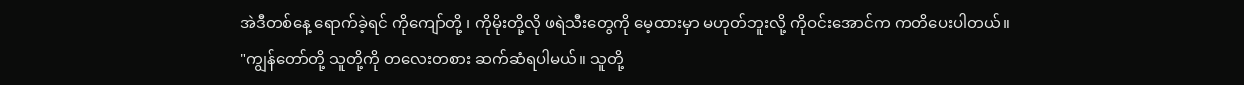အဲဒီတစ်နေ့ ရောက်ခဲ့ရင် ကိုကျော်တို့ ၊ ကိုမိုးတို့လို ဖရဲသီးတွေကို မေ့ထားမှာ မဟုတ်ဘူးလို့ ကိုဝင်းအောင်က ကတိပေးပါတယ်။
"ကျွန်တော်တို့ သူတို့ကို တလေးတစား ဆက်ဆံရပါမယ်။ သူတို့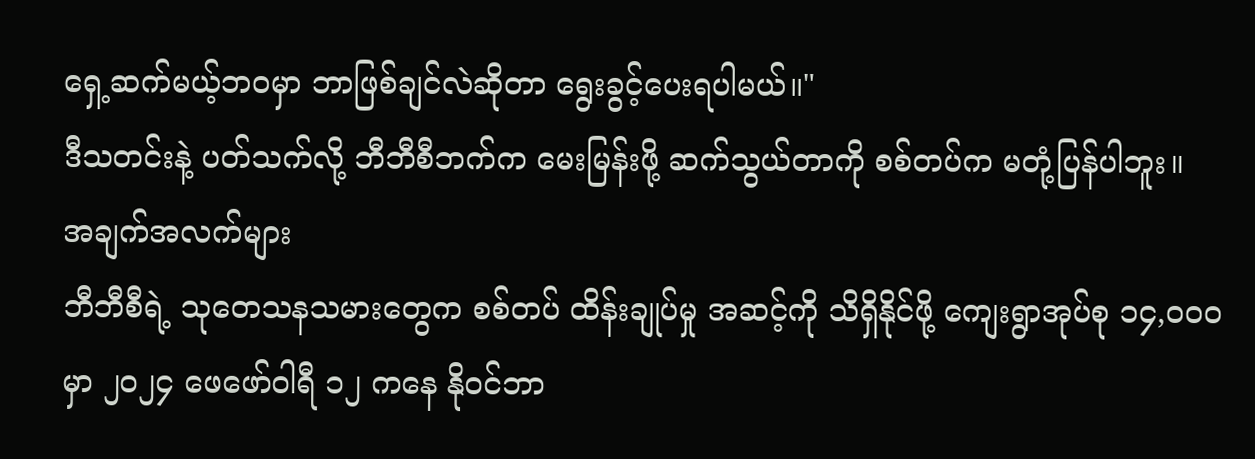ရှေ့ဆက်မယ့်ဘဝမှာ ဘာဖြစ်ချင်လဲဆိုတာ ရွေးခွင့်ပေးရပါမယ်။"
ဒီသတင်းနဲ့ ပတ်သက်လို့ ဘီဘီစီဘက်က မေးမြန်းဖို့ ဆက်သွယ်တာကို စစ်တပ်က မတုံ့ပြန်ပါဘူး။
အချက်အလက်များ
ဘီဘီစီရဲ့ သုတေသနသမားတွေက စစ်တပ် ထိန်းချုပ်မှု အဆင့်ကို သိရှိနိုင်ဖို့ ကျေးရွာအုပ်စု ၁၄,၀၀၀ မှာ ၂၀၂၄ ဖေဖော်ဝါရီ ၁၂ ကနေ နိုဝင်ဘာ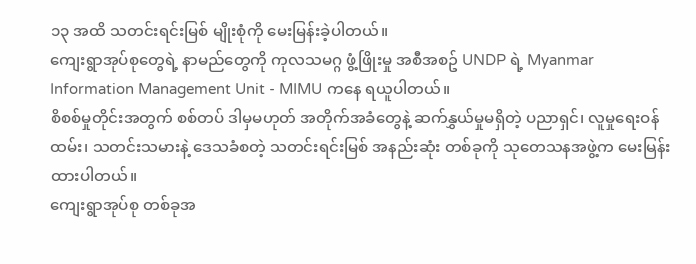၁၃ အထိ သတင်းရင်းမြစ် မျိုးစုံကို မေးမြန်းခဲ့ပါတယ်။
ကျေးရွာအုပ်စုတွေရဲ့ နာမည်တွေကို ကုလသမဂ္ဂ ဖွံ့ဖြိုးမှု အစီအစဥ် UNDP ရဲ့ Myanmar Information Management Unit - MIMU ကနေ ရယူပါတယ်။
စိစစ်မှုတိုင်းအတွက် စစ်တပ် ဒါမှမဟုတ် အတိုက်အခံတွေနဲ့ ဆက်နွှယ်မှုမရှိတဲ့ ပညာရှင်၊ လူမှုရေးဝန်ထမ်း၊ သတင်းသမားနဲ့ ဒေသခံစတဲ့ သတင်းရင်းမြစ် အနည်းဆုံး တစ်ခုကို သုတေသနအဖွဲ့က မေးမြန်းထားပါတယ်။
ကျေးရွာအုပ်စု တစ်ခုအ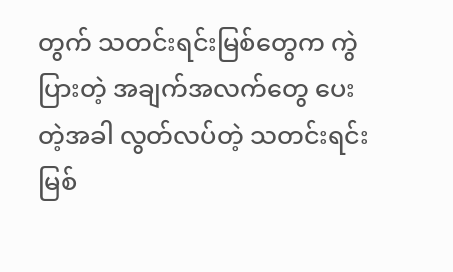တွက် သတင်းရင်းမြစ်တွေက ကွဲပြားတဲ့ အချက်အလက်တွေ ပေးတဲ့အခါ လွတ်လပ်တဲ့ သတင်းရင်းမြစ်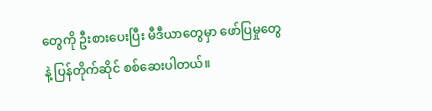တွေကို ဦးစားပေးပြီး မီဒီယာတွေမှာ ဖော်ပြမှုတွေနဲ့ ပြန်တိုက်ဆိုင် စစ်ဆေးပါတယ်။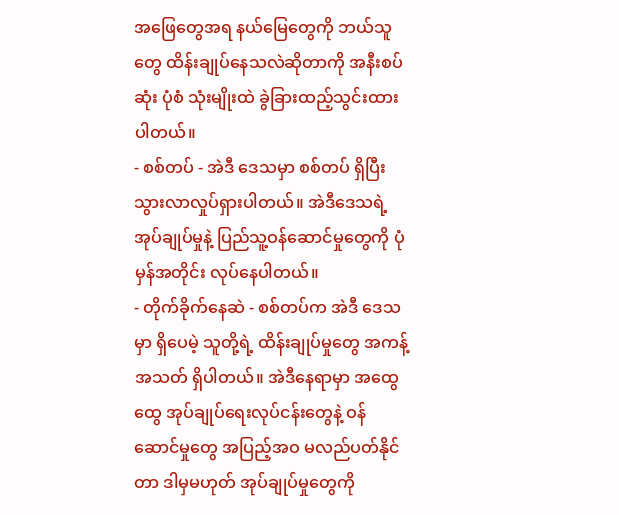အဖြေတွေအရ နယ်မြေတွေကို ဘယ်သူတွေ ထိန်းချုပ်နေသလဲဆိုတာကို အနီးစပ်ဆုံး ပုံစံ သုံးမျိုးထဲ ခွဲခြားထည့်သွင်းထားပါတယ်။
- စစ်တပ် - အဲဒီ ဒေသမှာ စစ်တပ် ရှိပြီး သွားလာလှုပ်ရှားပါတယ်။ အဲဒီဒေသရဲ့ အုပ်ချုပ်မှုနဲ့ ပြည်သူ့ဝန်ဆောင်မှုတွေကို ပုံမှန်အတိုင်း လုပ်နေပါတယ်။
- တိုက်ခိုက်နေဆဲ - စစ်တပ်က အဲဒီ ဒေသမှာ ရှိပေမဲ့ သူတို့ရဲ့ ထိန်းချုပ်မှုတွေ အကန့်အသတ် ရှိပါတယ်။ အဲဒီနေရာမှာ အထွေထွေ အုပ်ချုပ်ရေးလုပ်ငန်းတွေနဲ့ ဝန်ဆောင်မှုတွေ အပြည့်အဝ မလည်ပတ်နိုင်တာ ဒါမှမဟုတ် အုပ်ချုပ်မှုတွေကို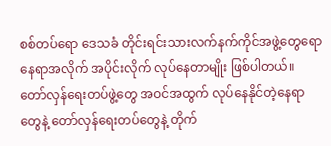စစ်တပ်ရော ဒေသခံ တိုင်းရင်းသားလက်နက်ကိုင်အဖွဲ့တွေရော နေရာအလိုက် အပိုင်းလိုက် လုပ်နေတာမျိုး ဖြစ်ပါတယ်။ တော်လှန်ရေးတပ်ဖွဲ့တွေ အဝင်အထွက် လုပ်နေနိုင်တဲ့နေရာတွေနဲ့ တော်လှန်ရေးတပ်တွေနဲ့ တိုက်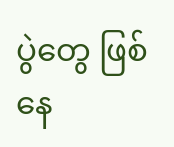ပွဲတွေ ဖြစ်နေ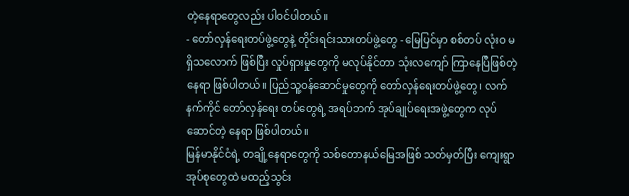တဲ့နေရာတွေလည်း ပါဝင်ပါတယ်။
- တော်လှန်ရေးတပ်ဖွဲ့တွေနဲ့ တိုင်းရင်းသားတပ်ဖွဲ့တွေ - မြေပြင်မှာ စစ်တပ် လုံးဝ မရှိသလောက် ဖြစ်ပြီး လှုပ်ရှားမှုတွေကို မလုပ်နိုင်တာ သုံးလကျော် ကြာနေပြီဖြစ်တဲ့နေရာ ဖြစ်ပါတယ်။ ပြည်သူ့ဝန်ဆောင်မှုတွေကို တော်လှန်ရေးတပ်ဖွဲ့တွေ၊ လက်နက်ကိုင် တော်လှန်ရေး တပ်တွေရဲ့ အရပ်ဘက် အုပ်ချုပ်ရေးအဖွဲ့တွေက လုပ်ဆောင်တဲ့ နေရာ ဖြစ်ပါတယ်။
မြန်မာနိုင်ငံရဲ့ တချို့နေရာတွေကို သစ်တောနယ်မြေအဖြစ် သတ်မှတ်ပြီး ကျေးရွာအုပ်စုတွေထဲ မထည့်သွင်း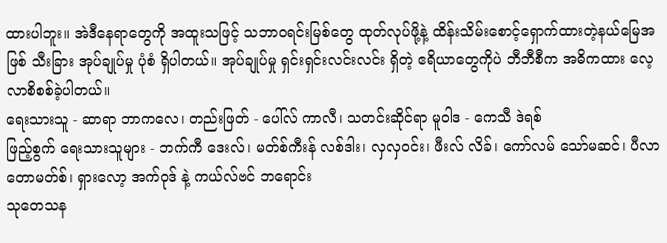ထားပါဘူး။ အဲဒီနေရာတွေကို အထူးသဖြင့် သဘာဝရင်းမြစ်တွေ ထုတ်လုပ်ဖို့နဲ့ ထိန်းသိမ်းစောင့်ရှောက်ထားတဲ့နယ်မြေအဖြစ် သီးခြား အုပ်ချုပ်မှု ပုံစံ ရှိပါတယ်။ အုပ်ချုပ်မှု ရှင်းရှင်းလင်းလင်း ရှိတဲ့ ဧရိယာတွေကိုပဲ ဘီဘီစီက အဓိကထား လေ့လာစိစစ်ခဲ့ပါတယ်။
ရေးသားသူ - ဆာရာ ဘာကလေ၊ တည်းဖြတ် - ပေါ်လ် ကာလီ၊ သတင်းဆိုင်ရာ မူဝါဒ - ကေသီ ဒဲရစ်
ဖြည့်စွက် ရေးသားသူများ - ဘက်ကီ ဒေးလ်၊ မတ်စ်ကီးန် လစ်ဒါး၊ လှလှဝင်း၊ ဖီးလ် လိခ်၊ ကော်လမ် သော်မဆင်၊ ပီလာ တောမတ်စ်၊ ရှားလော့ အက်ဝုဒ် နဲ့ ကယ်လ်ဗင် ဘရောင်း
သုတေသန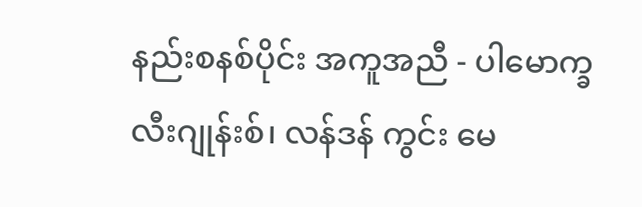နည်းစနစ်ပိုင်း အကူအညီ - ပါမောက္ခ လီးဂျုန်းစ်၊ လန်ဒန် ကွင်း မေ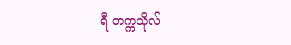ရီ တက္ကသိုလ်